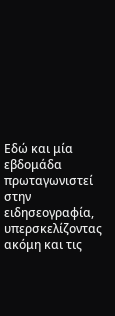Εδώ και μία εβδομάδα πρωταγωνιστεί στην ειδησεογραφία, υπερσκελίζοντας ακόμη και τις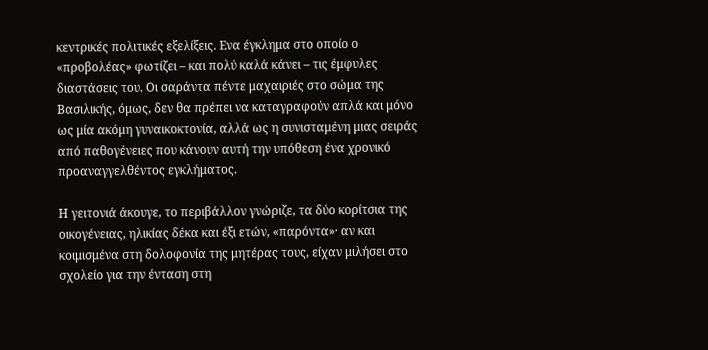κεντρικές πολιτικές εξελίξεις. Ενα έγκλημα στο οποίο ο «προβολέας» φωτίζει – και πολύ καλά κάνει – τις έμφυλες διαστάσεις του. Οι σαράντα πέντε μαχαιριές στο σώμα της Βασιλικής, όμως, δεν θα πρέπει να καταγραφούν απλά και μόνο ως μία ακόμη γυναικοκτονία, αλλά ως η συνισταμένη μιας σειράς από παθογένειες που κάνουν αυτή την υπόθεση ένα χρονικό προαναγγελθέντος εγκλήματος.

Η γειτονιά άκουγε, το περιβάλλον γνώριζε, τα δύο κορίτσια της οικογένειας, ηλικίας δέκα και έξι ετών, «παρόντα»· αν και κοιμισμένα στη δολοφονία της μητέρας τους, είχαν μιλήσει στο σχολείο για την ένταση στη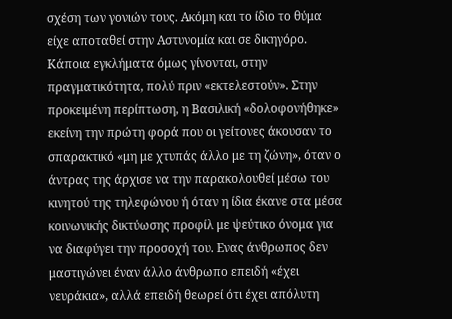σχέση των γονιών τους. Ακόμη και το ίδιο το θύμα είχε αποταθεί στην Αστυνομία και σε δικηγόρο. Κάποια εγκλήματα όμως γίνονται, στην πραγματικότητα, πολύ πριν «εκτελεστούν». Στην προκειμένη περίπτωση, η Βασιλική «δολοφονήθηκε» εκείνη την πρώτη φορά που οι γείτονες άκουσαν το σπαρακτικό «μη με χτυπάς άλλο με τη ζώνη», όταν ο άντρας της άρχισε να την παρακολουθεί μέσω του κινητού της τηλεφώνου ή όταν η ίδια έκανε στα μέσα κοινωνικής δικτύωσης προφίλ με ψεύτικο όνομα για να διαφύγει την προσοχή του. Ενας άνθρωπος δεν μαστιγώνει έναν άλλο άνθρωπο επειδή «έχει νευράκια», αλλά επειδή θεωρεί ότι έχει απόλυτη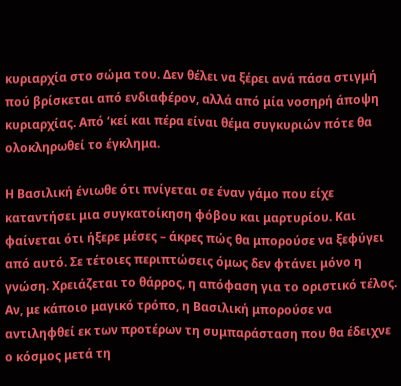κυριαρχία στο σώμα του. Δεν θέλει να ξέρει ανά πάσα στιγμή πού βρίσκεται από ενδιαφέρον, αλλά από μία νοσηρή άποψη κυριαρχίας. Από ‘κεί και πέρα είναι θέμα συγκυριών πότε θα ολοκληρωθεί το έγκλημα.

Η Βασιλική ένιωθε ότι πνίγεται σε έναν γάμο που είχε καταντήσει μια συγκατοίκηση φόβου και μαρτυρίου. Και φαίνεται ότι ήξερε μέσες – άκρες πώς θα μπορούσε να ξεφύγει από αυτό. Σε τέτοιες περιπτώσεις όμως δεν φτάνει μόνο η γνώση. Χρειάζεται το θάρρος, η απόφαση για το οριστικό τέλος. Αν, με κάποιο μαγικό τρόπο, η Βασιλική μπορούσε να αντιληφθεί εκ των προτέρων τη συμπαράσταση που θα έδειχνε ο κόσμος μετά τη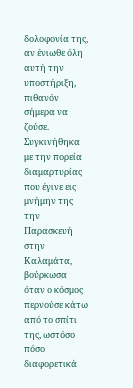δολοφονία της, αν ένιωθε όλη αυτή την υποστήριξη, πιθανόν σήμερα να ζούσε. Συγκινήθηκα με την πορεία διαμαρτυρίας που έγινε εις μνήμην της την Παρασκευή στην Καλαμάτα, βούρκωσα όταν ο κόσμος περνούσε κάτω από το σπίτι της, ωστόσο πόσο διαφορετικά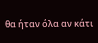θα ήταν όλα αν κάτι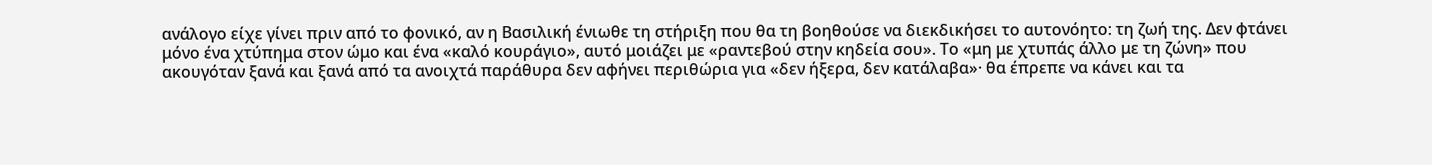ανάλογο είχε γίνει πριν από το φονικό, αν η Βασιλική ένιωθε τη στήριξη που θα τη βοηθούσε να διεκδικήσει το αυτονόητο: τη ζωή της. Δεν φτάνει μόνο ένα χτύπημα στον ώμο και ένα «καλό κουράγιο», αυτό μοιάζει με «ραντεβού στην κηδεία σου». Το «μη με χτυπάς άλλο με τη ζώνη» που ακουγόταν ξανά και ξανά από τα ανοιχτά παράθυρα δεν αφήνει περιθώρια για «δεν ήξερα, δεν κατάλαβα»· θα έπρεπε να κάνει και τα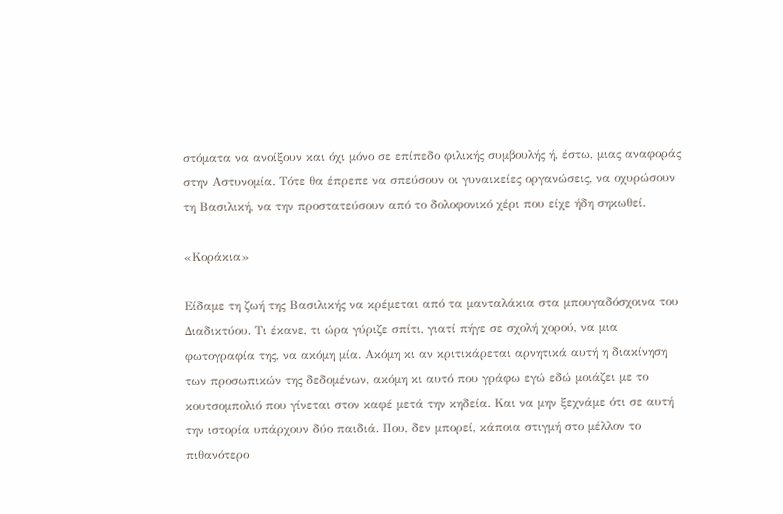στόματα να ανοίξουν και όχι μόνο σε επίπεδο φιλικής συμβουλής ή, έστω, μιας αναφοράς στην Αστυνομία. Τότε θα έπρεπε να σπεύσουν οι γυναικείες οργανώσεις, να οχυρώσουν τη Βασιλική, να την προστατεύσουν από το δολοφονικό χέρι που είχε ήδη σηκωθεί.

«Κοράκια»

Είδαμε τη ζωή της Βασιλικής να κρέμεται από τα μανταλάκια στα μπουγαδόσχοινα του Διαδικτύου. Τι έκανε, τι ώρα γύριζε σπίτι, γιατί πήγε σε σχολή χορού, να μια φωτογραφία της, να ακόμη μία. Ακόμη κι αν κριτικάρεται αρνητικά αυτή η διακίνηση των προσωπικών της δεδομένων, ακόμη κι αυτό που γράφω εγώ εδώ μοιάζει με το κουτσομπολιό που γίνεται στον καφέ μετά την κηδεία. Και να μην ξεχνάμε ότι σε αυτή την ιστορία υπάρχουν δύο παιδιά. Που, δεν μπορεί, κάποια στιγμή στο μέλλον το πιθανότερο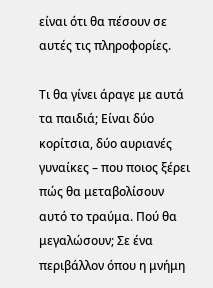είναι ότι θα πέσουν σε αυτές τις πληροφορίες.

Τι θα γίνει άραγε με αυτά τα παιδιά; Είναι δύο κορίτσια, δύο αυριανές γυναίκες – που ποιος ξέρει πώς θα μεταβολίσουν αυτό το τραύμα. Πού θα μεγαλώσουν; Σε ένα περιβάλλον όπου η μνήμη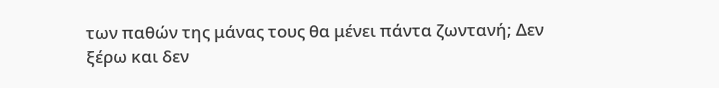των παθών της μάνας τους θα μένει πάντα ζωντανή; Δεν ξέρω και δεν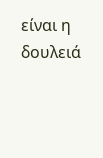είναι η δουλειά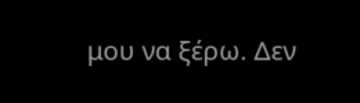μου να ξέρω. Δεν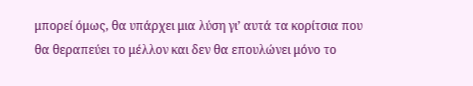μπορεί όμως, θα υπάρχει μια λύση γι’ αυτά τα κορίτσια που θα θεραπεύει το μέλλον και δεν θα επουλώνει μόνο το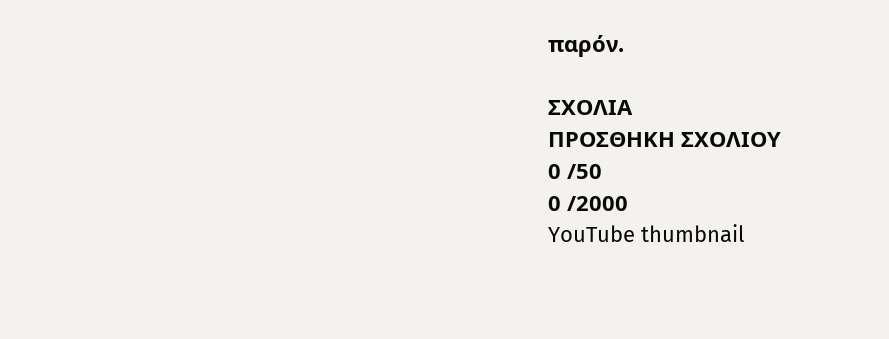παρόν.

ΣΧΟΛΙΑ
ΠΡΟΣΘΗΚΗ ΣΧΟΛΙΟΥ
0 /50
0 /2000
YouTube thumbnail